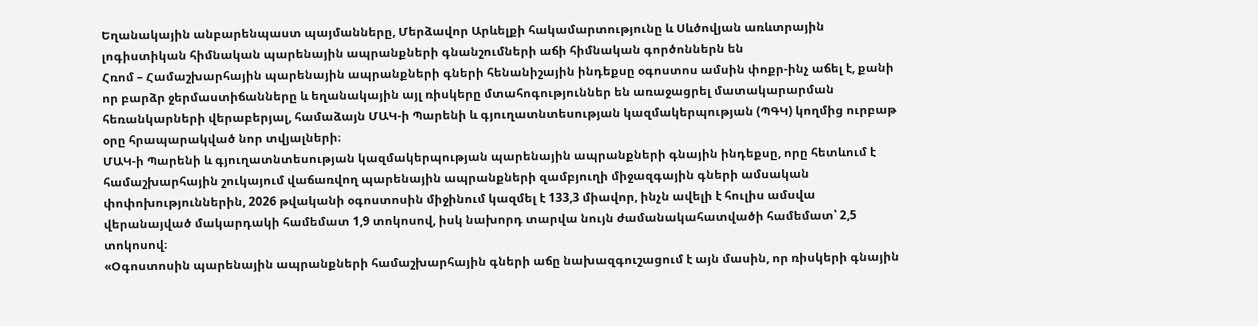Եղանակային անբարենպաստ պայմանները, Մերձավոր Արևելքի հակամարտությունը և Սևծովյան առևտրային լոգիստիկան հիմնական պարենային ապրանքների գնանշումների աճի հիմնական գործոններն են
Հռոմ – Համաշխարհային պարենային ապրանքների գների հենանիշային ինդեքսը օգոստոս ամսին փոքր-ինչ աճել է, քանի որ բարձր ջերմաստիճանները և եղանակային այլ ռիսկերը մտահոգություններ են առաջացրել մատակարարման հեռանկարների վերաբերյալ, համաձայն ՄԱԿ-ի Պարենի և գյուղատնտեսության կազմակերպության (ՊԳԿ) կողմից ուրբաթ օրը հրապարակված նոր տվյալների։
ՄԱԿ-ի Պարենի և գյուղատնտեսության կազմակերպության պարենային ապրանքների գնային ինդեքսը, որը հետևում է համաշխարհային շուկայում վաճառվող պարենային ապրանքների զամբյուղի միջազգային գների ամսական փոփոխություններին, 2026 թվականի օգոստոսին միջինում կազմել է 133,3 միավոր, ինչն ավելի է հուլիս ամսվա վերանայված մակարդակի համեմատ 1,9 տոկոսով, իսկ նախորդ տարվա նույն ժամանակահատվածի համեմատ՝ 2,5 տոկոսով։
«Օգոստոսին պարենային ապրանքների համաշխարհային գների աճը նախազգուշացում է այն մասին, որ ռիսկերի գնային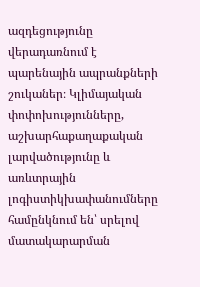ազդեցությունը վերադառնում է պարենային ապրանքների շուկաներ։ Կլիմայական փոփոխությունները, աշխարհաքաղաքական լարվածությունը և առևտրային լոգիստիկխափանումները համընկնում են՝ սրելով մատակարարման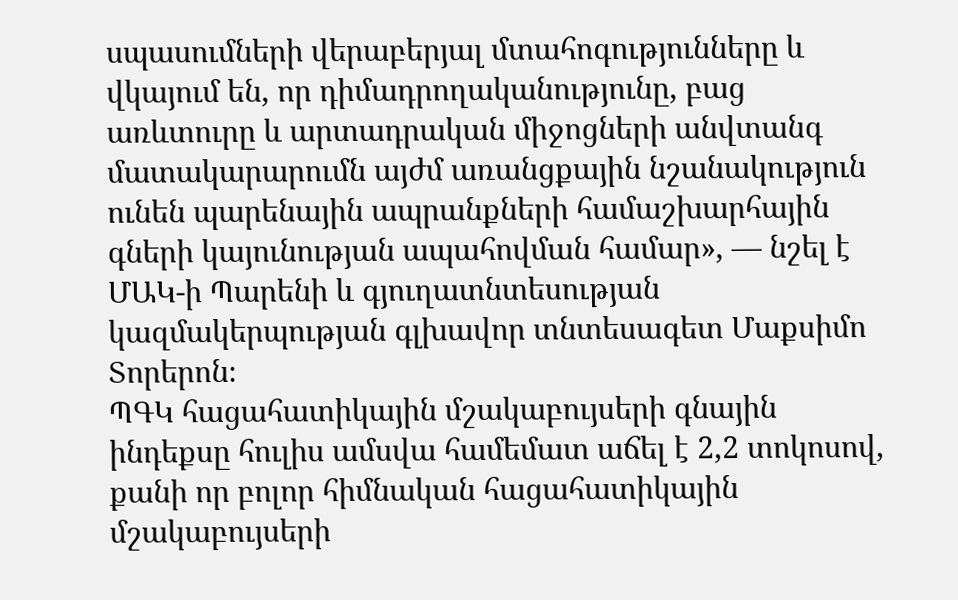սպասումների վերաբերյալ մտահոգությունները և վկայում են, որ դիմադրողականությունը, բաց առևտուրը և արտադրական միջոցների անվտանգ մատակարարումն այժմ առանցքային նշանակություն ունեն պարենային ապրանքների համաշխարհային գների կայունության ապահովման համար», — նշել է ՄԱԿ-ի Պարենի և գյուղատնտեսության կազմակերպության գլխավոր տնտեսագետ Մաքսիմո Տորերոն։
ՊԳԿ հացահատիկային մշակաբույսերի գնային ինդեքսը հուլիս ամսվա համեմատ աճել է 2,2 տոկոսով, քանի որ բոլոր հիմնական հացահատիկային մշակաբույսերի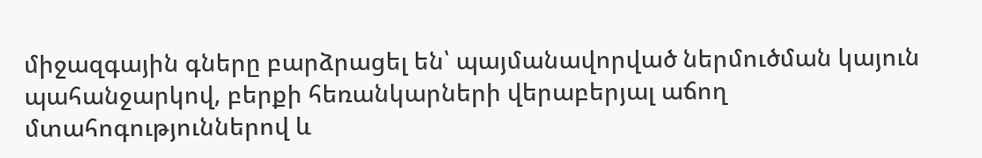միջազգային գները բարձրացել են՝ պայմանավորված ներմուծման կայուն պահանջարկով, բերքի հեռանկարների վերաբերյալ աճող մտահոգություններով և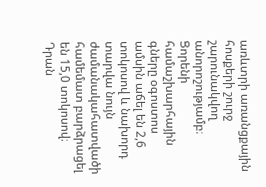առևտրի առանցքային հոսքերի շուրջ շարունակվող անորոշությամբ։
Ցորենի համաշխարհային գները օգոստոս ամսին աճել են 2,6 տոկոսով և նախորդ տարվա նույն ժամանակահատվածի համեմատ բարձրացել են 15,0 տոկոսով։ Դրան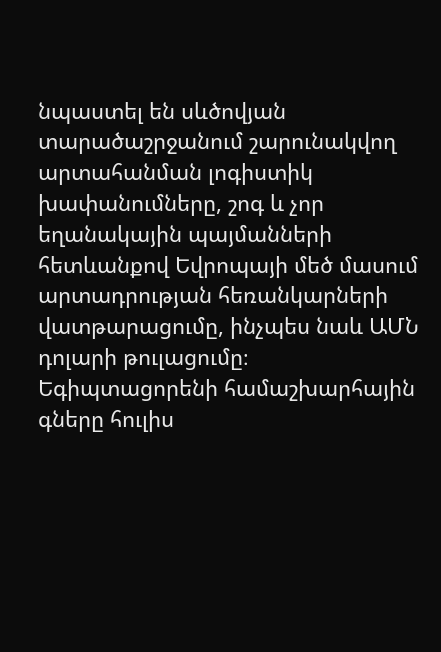նպաստել են սևծովյան տարածաշրջանում շարունակվող արտահանման լոգիստիկ խափանումները, շոգ և չոր եղանակային պայմանների հետևանքով Եվրոպայի մեծ մասում արտադրության հեռանկարների վատթարացումը, ինչպես նաև ԱՄՆ դոլարի թուլացումը։
Եգիպտացորենի համաշխարհային գները հուլիս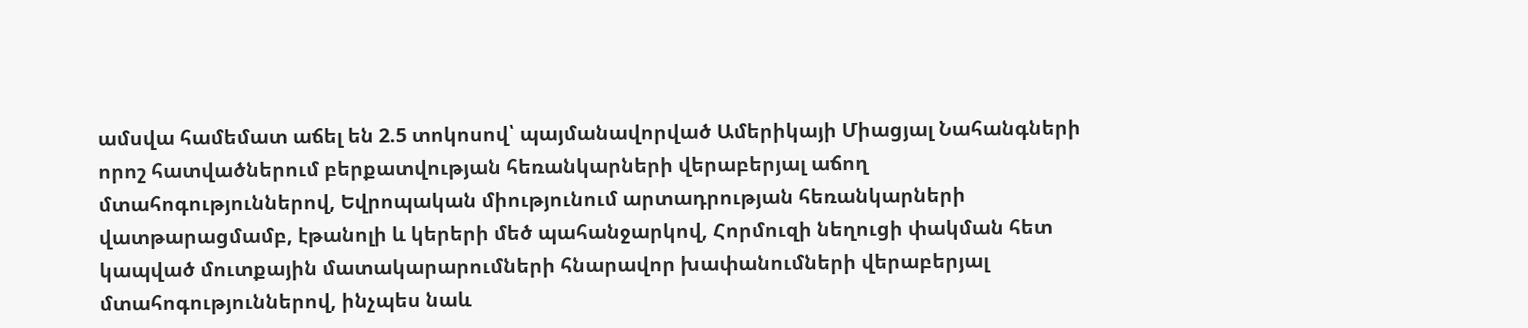ամսվա համեմատ աճել են 2.5 տոկոսով՝ պայմանավորված Ամերիկայի Միացյալ Նահանգների որոշ հատվածներում բերքատվության հեռանկարների վերաբերյալ աճող մտահոգություններով, Եվրոպական միությունում արտադրության հեռանկարների վատթարացմամբ, էթանոլի և կերերի մեծ պահանջարկով, Հորմուզի նեղուցի փակման հետ կապված մուտքային մատակարարումների հնարավոր խափանումների վերաբերյալ մտահոգություններով, ինչպես նաև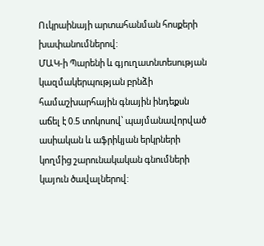Ուկրաինայի արտահանման հոսքերի խափանումներով:
ՄԱԿ-ի Պարենի և գյուղատնտեսության կազմակերպության բրնձի համաշխարհային գնային ինդեքսն աճել է 0.5 տոկոսով՝ պայմանավորված ասիական և աֆրիկյան երկրների կողմից շարունակական գնումների կայուն ծավալներով: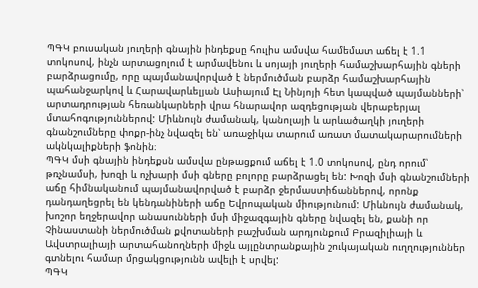ՊԳԿ բուսական յուղերի գնային ինդեքսը հուլիս ամսվա համեմատ աճել է 1.1 տոկոսով, ինչն արտացոլում է արմավենու և սոյայի յուղերի համաշխարհային գների բարձրացումը, որը պայմանավորված է ներմուծման բարձր համաշխարհային պահանջարկով և Հարավարևելյան Ասիայում Էլ Նինյոյի հետ կապված պայմանների՝ արտադրության հեռանկարների վրա հնարավոր ազդեցության վերաբերյալ մտահոգություններով: Միևնույն ժամանակ, կանոլայի և արևածաղկի յուղերի գնանշումները փոքր-ինչ նվազել են՝ առաջիկա տարում առատ մատակարարումների ակնկալիքների ֆոնին։
ՊԳԿ մսի գնային ինդեքսն ամսվա ընթացքում աճել է 1.0 տոկոսով, ընդ որում՝ թռչնամսի, խոզի և ոչխարի մսի գները բոլորը բարձրացել են: Խոզի մսի գնանշումների աճը հիմնականում պայմանավորված է բարձր ջերմաստիճաններով, որոնք դանդաղեցրել են կենդանիների աճը Եվրոպական միությունում: Միևնույն ժամանակ, խոշոր եղջերավոր անասունների մսի միջազգային գները նվազել են, քանի որ Չինաստանի ներմուծման քվոտաների բաշխման արդյունքում Բրազիլիայի և Ավստրալիայի արտահանողների միջև այլընտրանքային շուկայական ուղղություններ գտնելու համար մրցակցությունն ավելի է սրվել:
ՊԳԿ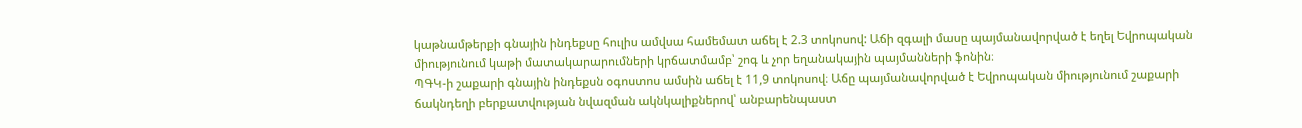կաթնամթերքի գնային ինդեքսը հուլիս ամվսա համեմատ աճել է 2.3 տոկոսով: Աճի զգալի մասը պայմանավորված է եղել Եվրոպական միությունում կաթի մատակարարումների կրճատմամբ՝ շոգ և չոր եղանակային պայմանների ֆոնին։
ՊԳԿ-ի շաքարի գնային ինդեքսն օգոստոս ամսին աճել է 11,9 տոկոսով։ Աճը պայմանավորված է Եվրոպական միությունում շաքարի ճակնդեղի բերքատվության նվազման ակնկալիքներով՝ անբարենպաստ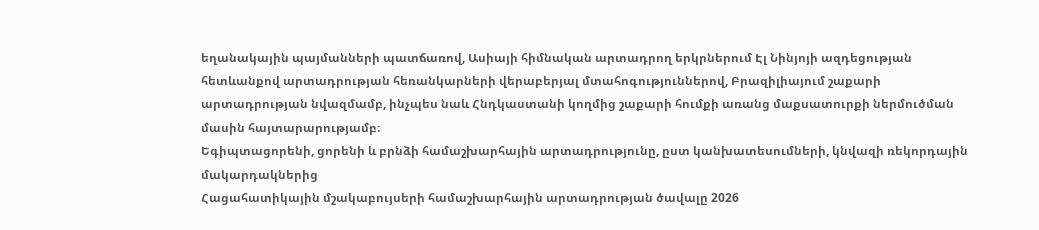եղանակային պայմանների պատճառով, Ասիայի հիմնական արտադրող երկրներում Էլ Նինյոյի ազդեցության հետևանքով արտադրության հեռանկարների վերաբերյալ մտահոգություններով, Բրազիլիայում շաքարի արտադրության նվազմամբ, ինչպես նաև Հնդկաստանի կողմից շաքարի հումքի առանց մաքսատուրքի ներմուծման մասին հայտարարությամբ։
Եգիպտացորենի, ցորենի և բրնձի համաշխարհային արտադրությունը, ըստ կանխատեսումների, կնվազի ռեկորդային մակարդակներից
Հացահատիկային մշակաբույսերի համաշխարհային արտադրության ծավալը 2026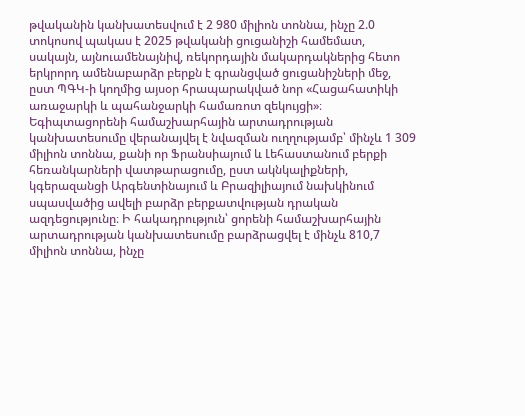թվականին կանխատեսվում է 2 980 միլիոն տոննա, ինչը 2.0 տոկոսով պակաս է 2025 թվականի ցուցանիշի համեմատ, սակայն, այնուամենայնիվ, ռեկորդային մակարդակներից հետո երկրորդ ամենաբարձր բերքն է գրանցված ցուցանիշների մեջ, ըստ ՊԳԿ-ի կողմից այսօր հրապարակված նոր «Հացահատիկի առաջարկի և պահանջարկի համառոտ զեկույցի»։
Եգիպտացորենի համաշխարհային արտադրության կանխատեսումը վերանայվել է նվազման ուղղությամբ՝ մինչև 1 309 միլիոն տոննա, քանի որ Ֆրանսիայում և Լեհաստանում բերքի հեռանկարների վատթարացումը, ըստ ակնկալիքների, կգերազանցի Արգենտինայում և Բրազիլիայում նախկինում սպասվածից ավելի բարձր բերքատվության դրական ազդեցությունը։ Ի հակադրություն՝ ցորենի համաշխարհային արտադրության կանխատեսումը բարձրացվել է մինչև 810,7 միլիոն տոննա, ինչը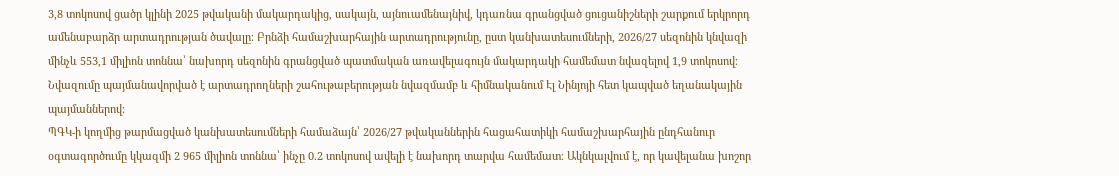3,8 տոկոսով ցածր կլինի 2025 թվականի մակարդակից, սակայն, այնուամենայնիվ, կդառնա գրանցված ցուցանիշների շարքում երկրորդ ամենաբարձր արտադրության ծավալը։ Բրնձի համաշխարհային արտադրությունը, ըստ կանխատեսումների, 2026/27 սեզոնին կնվազի մինչև 553,1 միլիոն տոննա՝ նախորդ սեզոնին գրանցված պատմական առավելագույն մակարդակի համեմատ նվազելով 1,9 տոկոսով։ Նվազումը պայմանավորված է արտադրողների շահութաբերության նվազմամբ և հիմնականում Էլ Նինյոյի հետ կապված եղանակային պայմաններով։
ՊԳԿ-ի կողմից թարմացված կանխատեսումների համաձայն՝ 2026/27 թվականներին հացահատիկի համաշխարհային ընդհանուր օգտագործումը կկազմի 2 965 միլիոն տոննա՝ ինչը 0.2 տոկոսով ավելի է նախորդ տարվա համեմատ։ Ակնկալվում է, որ կավելանա խոշոր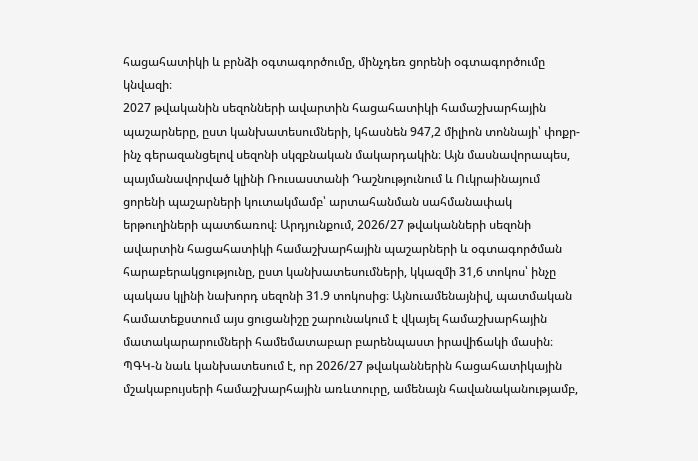հացահատիկի և բրնձի օգտագործումը, մինչդեռ ցորենի օգտագործումը կնվազի։
2027 թվականին սեզոնների ավարտին հացահատիկի համաշխարհային պաշարները, ըստ կանխատեսումների, կհասնեն 947,2 միլիոն տոննայի՝ փոքր-ինչ գերազանցելով սեզոնի սկզբնական մակարդակին։ Այն մասնավորապես, պայմանավորված կլինի Ռուսաստանի Դաշնությունում և Ուկրաինայում ցորենի պաշարների կուտակմամբ՝ արտահանման սահմանափակ երթուղիների պատճառով։ Արդյունքում, 2026/27 թվականների սեզոնի ավարտին հացահատիկի համաշխարհային պաշարների և օգտագործման հարաբերակցությունը, ըստ կանխատեսումների, կկազմի 31,6 տոկոս՝ ինչը պակաս կլինի նախորդ սեզոնի 31.9 տոկոսից։ Այնուամենայնիվ, պատմական համատեքստում այս ցուցանիշը շարունակում է վկայել համաշխարհային մատակարարումների համեմատաբար բարենպաստ իրավիճակի մասին։ ՊԳԿ-ն նաև կանխատեսում է, որ 2026/27 թվականներին հացահատիկային մշակաբույսերի համաշխարհային առևտուրը, ամենայն հավանականությամբ,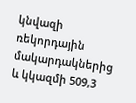կնվազի ռեկորդային մակարդակներից և կկազմի 509,3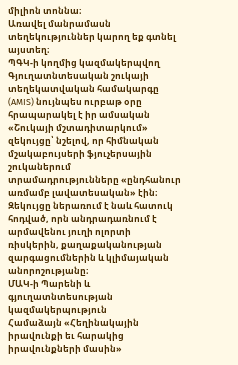միլիոն տոննա։
Առավել մանրամասն տեղեկություններ կարող եք գտնել այստեղ։
ՊԳԿ-ի կողմից կազմակերպվող Գյուղատնտեսական շուկայի տեղեկատվական համակարգը (AMIS) նույնպես ուրբաթ օրը հրապարակել է իր ամսական «Շուկայի մշտադիտարկում» զեկույցը՝ նշելով, որ հիմնական մշակաբույսերի ֆյուչերսային շուկաներում տրամադրությունները «ընդհանուր առմամբ լավատեսական» էին։ Զեկույցը ներառում է նաև հատուկ հոդված, որն անդրադառնում է արմավենու յուղի ոլորտի ռիսկերին, քաղաքականության զարգացումներին և կլիմայական անորոշությանը։
ՄԱԿ-ի Պարենի և գյուղատնտեսության կազմակերպություն
Համաձայն «Հեղինակային իրավունքի եւ հարակից իրավունքների մասին»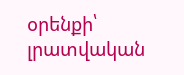օրենքի՝ լրատվական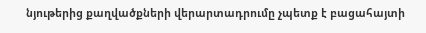նյութերից քաղվածքների վերարտադրումը չպետք է բացահայտի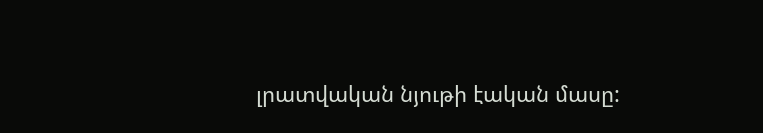լրատվական նյութի էական մասը: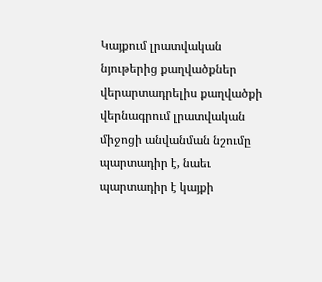Կայքում լրատվական նյութերից քաղվածքներ վերարտադրելիս քաղվածքի վերնագրում լրատվական միջոցի անվանման նշումը պարտադիր է, նաեւ պարտադիր է կայքի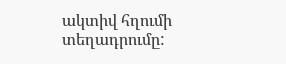ակտիվ հղումի տեղադրումը: